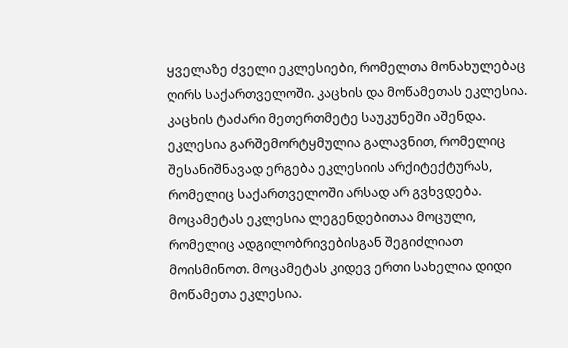ყველაზე ძველი ეკლესიები, რომელთა მონახულებაც ღირს საქართველოში. კაცხის და მოწამეთას ეკლესია.
კაცხის ტაძარი მეთერთმეტე საუკუნეში აშენდა. ეკლესია გარშემორტყმულია გალავნით, რომელიც შესანიშნავად ერგება ეკლესიის არქიტექტურას, რომელიც საქართველოში არსად არ გვხვდება. მოცამეტას ეკლესია ლეგენდებითაა მოცული, რომელიც ადგილობრივებისგან შეგიძლიათ მოისმინოთ. მოცამეტას კიდევ ერთი სახელია დიდი მოწამეთა ეკლესია.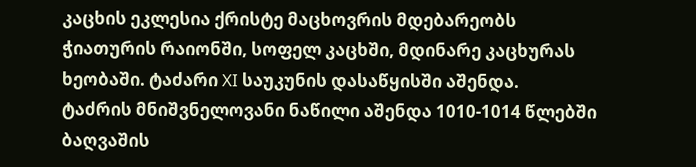კაცხის ეკლესია ქრისტე მაცხოვრის მდებარეობს ჭიათურის რაიონში, სოფელ კაცხში, მდინარე კაცხურას ხეობაში. ტაძარი XI საუკუნის დასაწყისში აშენდა.
ტაძრის მნიშვნელოვანი ნაწილი აშენდა 1010-1014 წლებში ბაღვაშის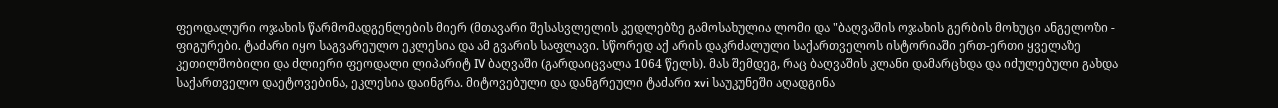ფეოდალური ოჯახის წარმომადგენლების მიერ (მთავარი შესასვლელის კედლებზე გამოსახულია ლომი და "ბაღვაშის ოჯახის გერბის მოხუცი ანგელოზი - ფიგურები. ტაძარი იყო საგვარეულო ეკლესია და ამ გვარის საფლავი. სწორედ აქ არის დაკრძალული საქართველოს ისტორიაში ერთ-ერთი ყველაზე კეთილშობილი და ძლიერი ფეოდალი ლიპარიტ IV ბაღვაში (გარდაიცვალა 1064 წელს). მას შემდეგ, რაც ბაღვაშის კლანი დამარცხდა და იძულებული გახდა საქართველო დაეტოვებინა, ეკლესია დაინგრა. მიტოვებული და დანგრეული ტაძარი xvi საუკუნეში აღადგინა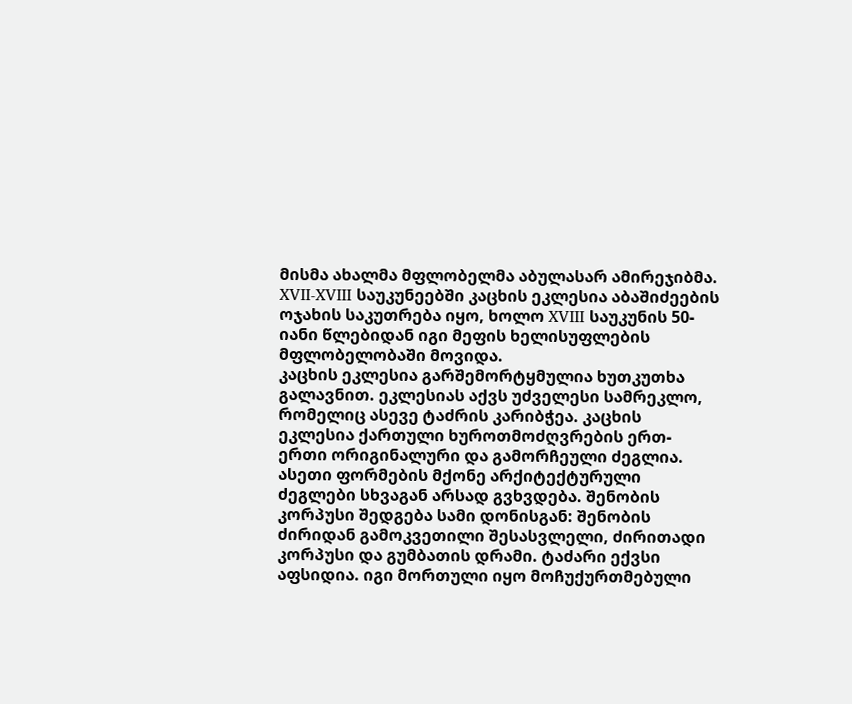მისმა ახალმა მფლობელმა აბულასარ ამირეჯიბმა. XVII-XVIII საუკუნეებში კაცხის ეკლესია აბაშიძეების ოჯახის საკუთრება იყო, ხოლო XVIII საუკუნის 50-იანი წლებიდან იგი მეფის ხელისუფლების მფლობელობაში მოვიდა.
კაცხის ეკლესია გარშემორტყმულია ხუთკუთხა გალავნით. ეკლესიას აქვს უძველესი სამრეკლო, რომელიც ასევე ტაძრის კარიბჭეა. კაცხის ეკლესია ქართული ხუროთმოძღვრების ერთ-ერთი ორიგინალური და გამორჩეული ძეგლია. ასეთი ფორმების მქონე არქიტექტურული ძეგლები სხვაგან არსად გვხვდება. შენობის კორპუსი შედგება სამი დონისგან: შენობის ძირიდან გამოკვეთილი შესასვლელი, ძირითადი კორპუსი და გუმბათის დრამი. ტაძარი ექვსი აფსიდია. იგი მორთული იყო მოჩუქურთმებული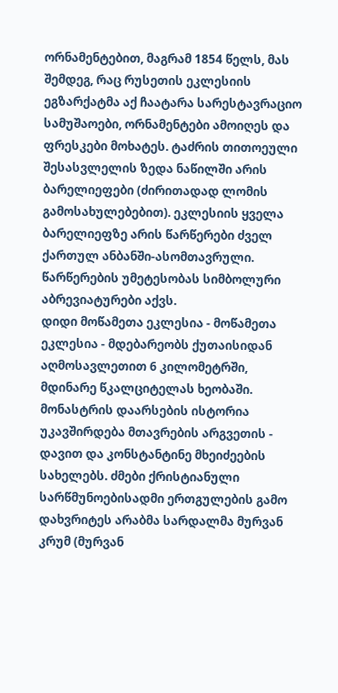ორნამენტებით, მაგრამ 1854 წელს, მას შემდეგ, რაც რუსეთის ეკლესიის ეგზარქატმა აქ ჩაატარა სარესტავრაციო სამუშაოები, ორნამენტები ამოიღეს და ფრესკები მოხატეს. ტაძრის თითოეული შესასვლელის ზედა ნაწილში არის ბარელიეფები (ძირითადად ლომის გამოსახულებებით). ეკლესიის ყველა ბარელიეფზე არის წარწერები ძველ ქართულ ანბანში-ასომთავრული. წარწერების უმეტესობას სიმბოლური აბრევიატურები აქვს.
დიდი მოწამეთა ეკლესია - მოწამეთა ეკლესია - მდებარეობს ქუთაისიდან აღმოსავლეთით 6 კილომეტრში, მდინარე წკალციტელას ხეობაში. მონასტრის დაარსების ისტორია უკავშირდება მთავრების არგვეთის - დავით და კონსტანტინე მხეიძეების სახელებს. ძმები ქრისტიანული სარწმუნოებისადმი ერთგულების გამო დახვრიტეს არაბმა სარდალმა მურვან კრუმ (მურვან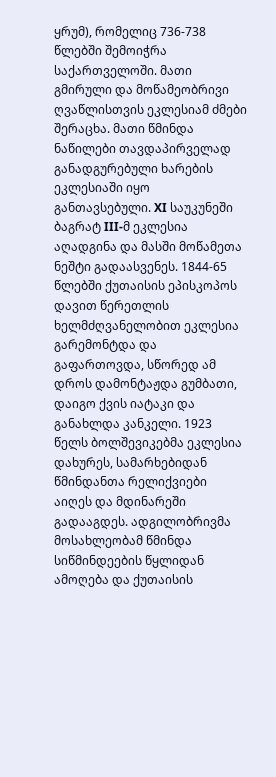ყრუმ), რომელიც 736-738 წლებში შემოიჭრა საქართველოში. მათი გმირული და მოწამეობრივი ღვაწლისთვის ეკლესიამ ძმები შერაცხა. მათი წმინდა ნაწილები თავდაპირველად განადგურებული ხარების ეკლესიაში იყო განთავსებული. XI საუკუნეში ბაგრატ III-მ ეკლესია აღადგინა და მასში მოწამეთა ნეშტი გადაასვენეს. 1844-65 წლებში ქუთაისის ეპისკოპოს დავით წერეთლის ხელმძღვანელობით ეკლესია გარემონტდა და გაფართოვდა, სწორედ ამ დროს დამონტაჟდა გუმბათი, დაიგო ქვის იატაკი და განახლდა კანკელი. 1923 წელს ბოლშევიკებმა ეკლესია დახურეს, სამარხებიდან წმინდანთა რელიქვიები აიღეს და მდინარეში გადააგდეს. ადგილობრივმა მოსახლეობამ წმინდა სიწმინდეების წყლიდან ამოღება და ქუთაისის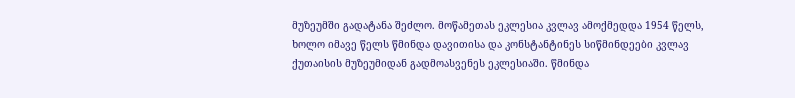მუზეუმში გადატანა შეძლო. მოწამეთას ეკლესია კვლავ ამოქმედდა 1954 წელს, ხოლო იმავე წელს წმინდა დავითისა და კონსტანტინეს სიწმინდეები კვლავ ქუთაისის მუზეუმიდან გადმოასვენეს ეკლესიაში. წმინდა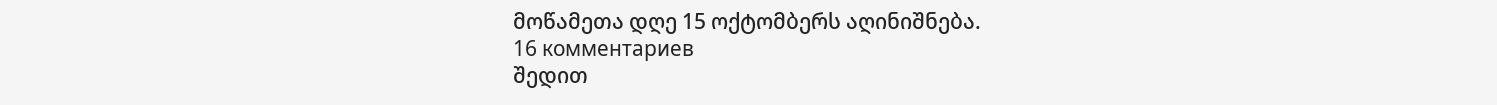მოწამეთა დღე 15 ოქტომბერს აღინიშნება.
16 комментариев
შედით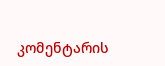კომენტარის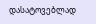დასატოვებლად